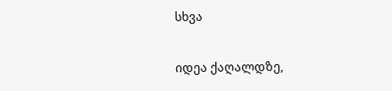სხვა

იდეა ქაღალდზე,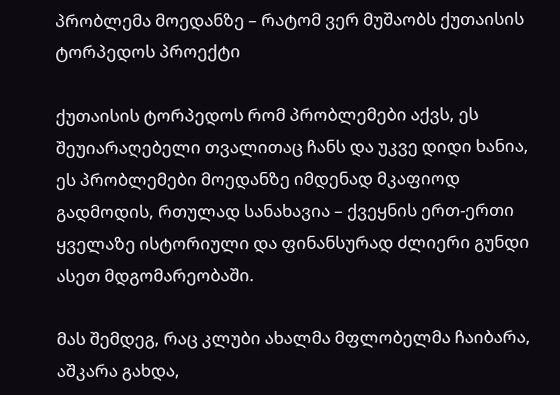პრობლემა მოედანზე – რატომ ვერ მუშაობს ქუთაისის ტორპედოს პროექტი

ქუთაისის ტორპედოს რომ პრობლემები აქვს, ეს შეუიარაღებელი თვალითაც ჩანს და უკვე დიდი ხანია, ეს პრობლემები მოედანზე იმდენად მკაფიოდ გადმოდის, რთულად სანახავია – ქვეყნის ერთ-ერთი ყველაზე ისტორიული და ფინანსურად ძლიერი გუნდი ასეთ მდგომარეობაში.

მას შემდეგ, რაც კლუბი ახალმა მფლობელმა ჩაიბარა, აშკარა გახდა,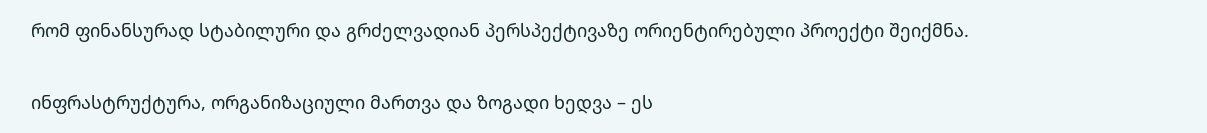რომ ფინანსურად სტაბილური და გრძელვადიან პერსპექტივაზე ორიენტირებული პროექტი შეიქმნა.

ინფრასტრუქტურა, ორგანიზაციული მართვა და ზოგადი ხედვა – ეს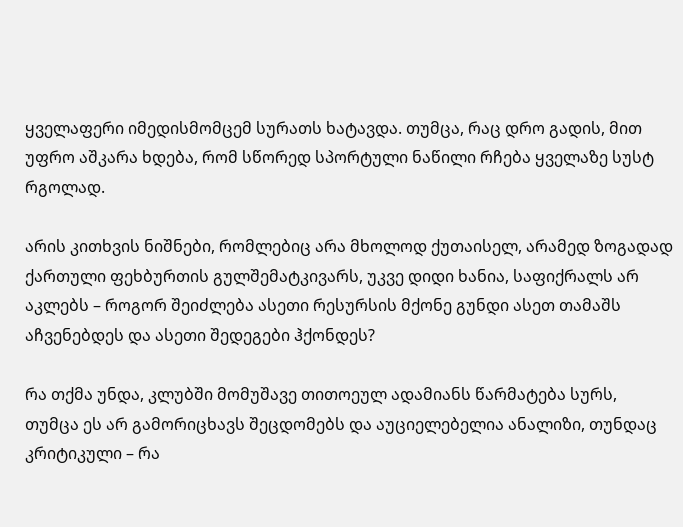ყველაფერი იმედისმომცემ სურათს ხატავდა. თუმცა, რაც დრო გადის, მით უფრო აშკარა ხდება, რომ სწორედ სპორტული ნაწილი რჩება ყველაზე სუსტ რგოლად.

არის კითხვის ნიშნები, რომლებიც არა მხოლოდ ქუთაისელ, არამედ ზოგადად ქართული ფეხბურთის გულშემატკივარს, უკვე დიდი ხანია, საფიქრალს არ აკლებს – როგორ შეიძლება ასეთი რესურსის მქონე გუნდი ასეთ თამაშს აჩვენებდეს და ასეთი შედეგები ჰქონდეს?

რა თქმა უნდა, კლუბში მომუშავე თითოეულ ადამიანს წარმატება სურს, თუმცა ეს არ გამორიცხავს შეცდომებს და აუციელებელია ანალიზი, თუნდაც კრიტიკული – რა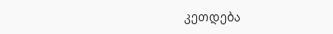კეთდება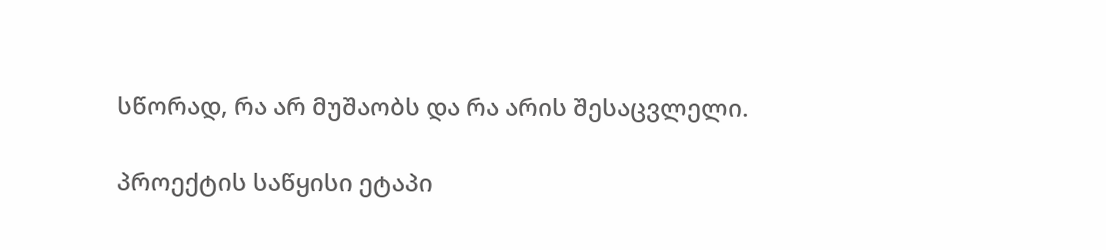სწორად, რა არ მუშაობს და რა არის შესაცვლელი.

პროექტის საწყისი ეტაპი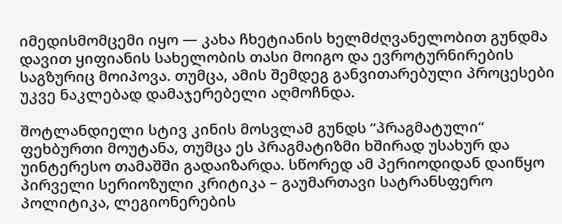იმედისმომცემი იყო — კახა ჩხეტიანის ხელმძღვანელობით გუნდმა დავით ყიფიანის სახელობის თასი მოიგო და ევროტურნირების საგზურიც მოიპოვა. თუმცა, ამის შემდეგ განვითარებული პროცესები უკვე ნაკლებად დამაჯერებელი აღმოჩნდა.

შოტლანდიელი სტივ კინის მოსვლამ გუნდს “პრაგმატული“ ფეხბურთი მოუტანა, თუმცა ეს პრაგმატიზმი ხშირად უსახურ და უინტერესო თამაშში გადაიზარდა. სწორედ ამ პერიოდიდან დაიწყო პირველი სერიოზული კრიტიკა – გაუმართავი სატრანსფერო პოლიტიკა, ლეგიონერების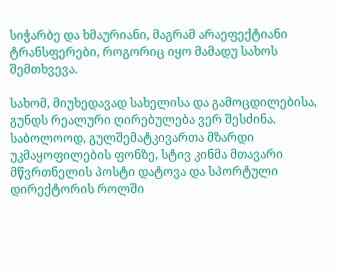სიჭარბე და ხმაურიანი, მაგრამ არაეფექტიანი ტრანსფერები, როგორიც იყო მამადუ სახოს შემთხვევა.

სახომ, მიუხედავად სახელისა და გამოცდილებისა, გუნდს რეალური ღირებულება ვერ შესძინა. საბოლოოდ, გულშემატკივართა მზარდი უკმაყოფილების ფონზე, სტივ კინმა მთავარი მწვრთნელის პოსტი დატოვა და სპორტული დირექტორის როლში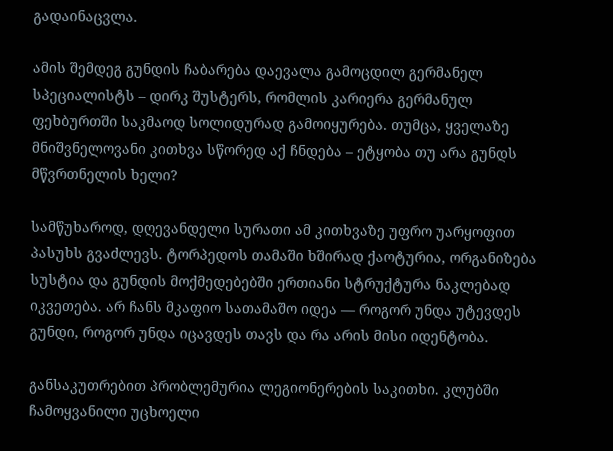გადაინაცვლა.

ამის შემდეგ გუნდის ჩაბარება დაევალა გამოცდილ გერმანელ სპეციალისტს – დირკ შუსტერს, რომლის კარიერა გერმანულ ფეხბურთში საკმაოდ სოლიდურად გამოიყურება. თუმცა, ყველაზე მნიშვნელოვანი კითხვა სწორედ აქ ჩნდება – ეტყობა თუ არა გუნდს მწვრთნელის ხელი?

სამწუხაროდ, დღევანდელი სურათი ამ კითხვაზე უფრო უარყოფით პასუხს გვაძლევს. ტორპედოს თამაში ხშირად ქაოტურია, ორგანიზება სუსტია და გუნდის მოქმედებებში ერთიანი სტრუქტურა ნაკლებად იკვეთება. არ ჩანს მკაფიო სათამაშო იდეა — როგორ უნდა უტევდეს გუნდი, როგორ უნდა იცავდეს თავს და რა არის მისი იდენტობა.

განსაკუთრებით პრობლემურია ლეგიონერების საკითხი. კლუბში ჩამოყვანილი უცხოელი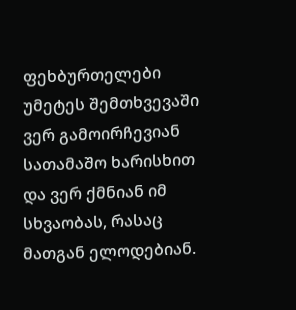ფეხბურთელები უმეტეს შემთხვევაში ვერ გამოირჩევიან სათამაშო ხარისხით და ვერ ქმნიან იმ სხვაობას, რასაც მათგან ელოდებიან.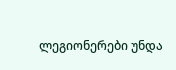ლეგიონერები უნდა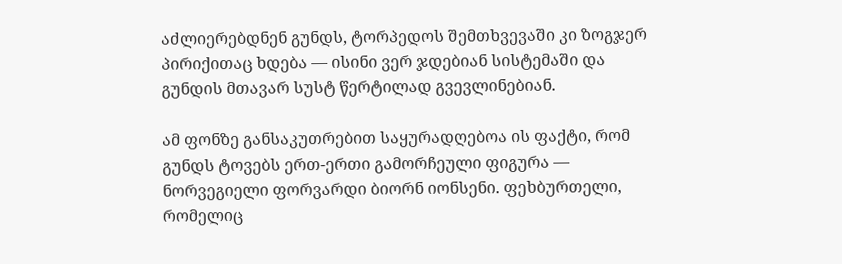აძლიერებდნენ გუნდს, ტორპედოს შემთხვევაში კი ზოგჯერ პირიქითაც ხდება — ისინი ვერ ჯდებიან სისტემაში და გუნდის მთავარ სუსტ წერტილად გვევლინებიან.

ამ ფონზე განსაკუთრებით საყურადღებოა ის ფაქტი, რომ გუნდს ტოვებს ერთ-ერთი გამორჩეული ფიგურა — ნორვეგიელი ფორვარდი ბიორნ იონსენი. ფეხბურთელი, რომელიც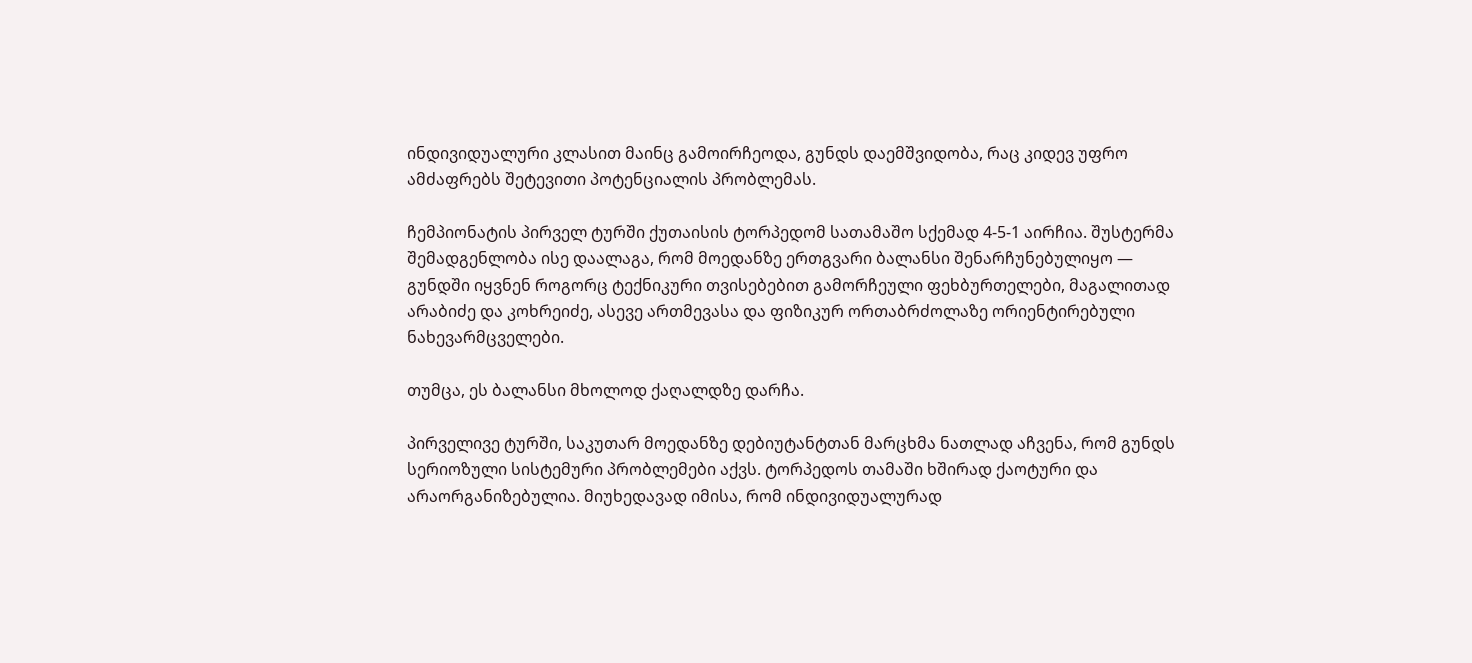ინდივიდუალური კლასით მაინც გამოირჩეოდა, გუნდს დაემშვიდობა, რაც კიდევ უფრო ამძაფრებს შეტევითი პოტენციალის პრობლემას.

ჩემპიონატის პირველ ტურში ქუთაისის ტორპედომ სათამაშო სქემად 4-5-1 აირჩია. შუსტერმა შემადგენლობა ისე დაალაგა, რომ მოედანზე ერთგვარი ბალანსი შენარჩუნებულიყო — გუნდში იყვნენ როგორც ტექნიკური თვისებებით გამორჩეული ფეხბურთელები, მაგალითად არაბიძე და კოხრეიძე, ასევე ართმევასა და ფიზიკურ ორთაბრძოლაზე ორიენტირებული ნახევარმცველები.

თუმცა, ეს ბალანსი მხოლოდ ქაღალდზე დარჩა.

პირველივე ტურში, საკუთარ მოედანზე დებიუტანტთან მარცხმა ნათლად აჩვენა, რომ გუნდს სერიოზული სისტემური პრობლემები აქვს. ტორპედოს თამაში ხშირად ქაოტური და არაორგანიზებულია. მიუხედავად იმისა, რომ ინდივიდუალურად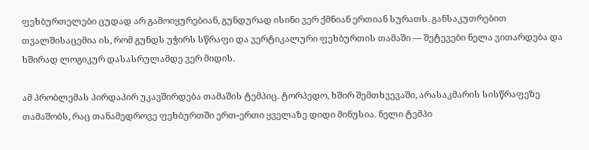ფეხბურთელები ცუდად არ გამოიყურებიან, გუნდურად ისინი ვერ ქმნიან ერთიან სურათს. განსაკუთრებით თვალშისაცემია ის, რომ გუნდს უჭირს სწრაფი და ვერტიკალური ფეხბურთის თამაში — შეტევები ნელა ვითარდება და ხშირად ლოგიკურ დასასრულამდე ვერ მიდის.

ამ პრობლემას პირდაპირ უკავშირდება თამაშის ტემპიც. ტორპედო, ხშირ შემთხვევაში, არასაკმარის სისწრაფეზე თამაშობს, რაც თანამედროვე ფეხბურთში ერთ-ერთი ყველაზე დიდი მინუსია. ნელი ტემპი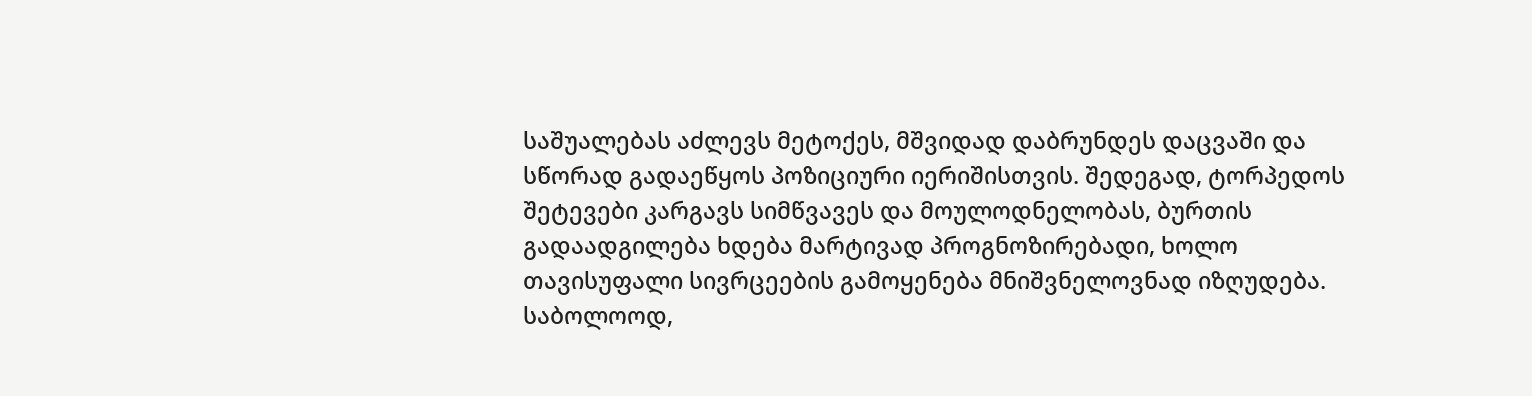საშუალებას აძლევს მეტოქეს, მშვიდად დაბრუნდეს დაცვაში და სწორად გადაეწყოს პოზიციური იერიშისთვის. შედეგად, ტორპედოს შეტევები კარგავს სიმწვავეს და მოულოდნელობას, ბურთის გადაადგილება ხდება მარტივად პროგნოზირებადი, ხოლო თავისუფალი სივრცეების გამოყენება მნიშვნელოვნად იზღუდება. საბოლოოდ,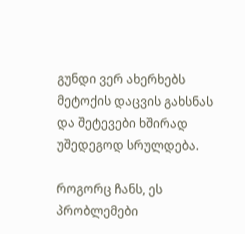გუნდი ვერ ახერხებს მეტოქის დაცვის გახსნას და შეტევები ხშირად უშედეგოდ სრულდება.

როგორც ჩანს, ეს პრობლემები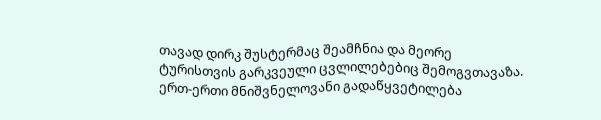თავად დირკ შუსტერმაც შეამჩნია და მეორე ტურისთვის გარკვეული ცვლილებებიც შემოგვთავაზა. ერთ-ერთი მნიშვნელოვანი გადაწყვეტილება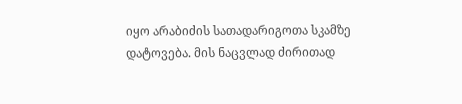იყო არაბიძის სათადარიგოთა სკამზე დატოვება. მის ნაცვლად ძირითად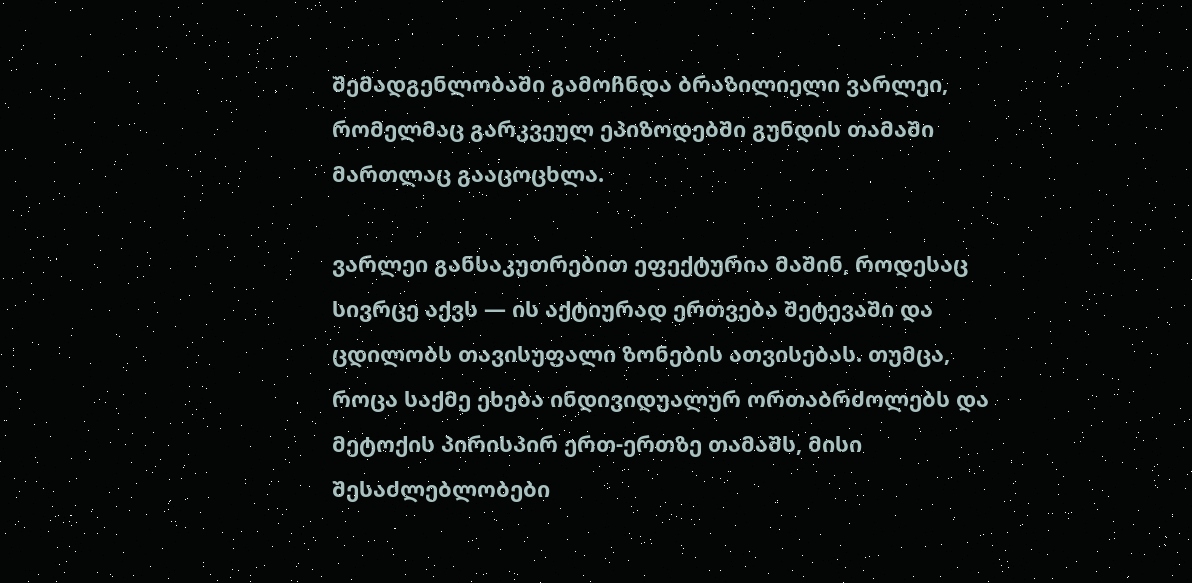შემადგენლობაში გამოჩნდა ბრაზილიელი ვარლეი, რომელმაც გარკვეულ ეპიზოდებში გუნდის თამაში მართლაც გააცოცხლა.

ვარლეი განსაკუთრებით ეფექტურია მაშინ, როდესაც სივრცე აქვს — ის აქტიურად ერთვება შეტევაში და ცდილობს თავისუფალი ზონების ათვისებას. თუმცა, როცა საქმე ეხება ინდივიდუალურ ორთაბრძოლებს და მეტოქის პირისპირ ერთ-ერთზე თამაშს, მისი შესაძლებლობები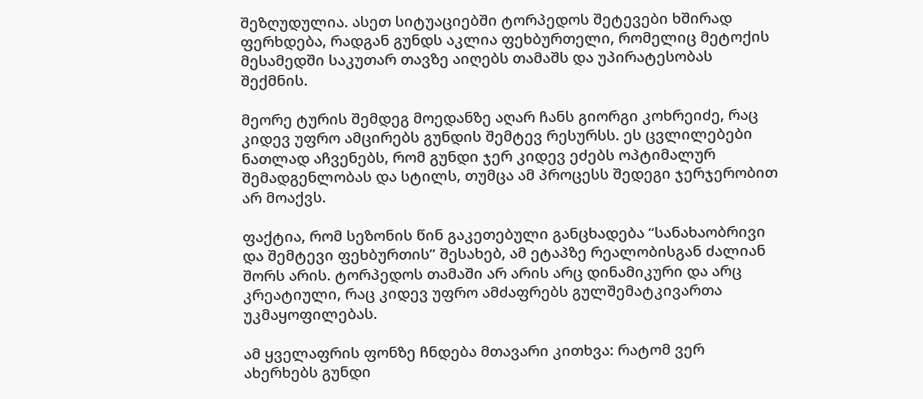შეზღუდულია. ასეთ სიტუაციებში ტორპედოს შეტევები ხშირად ფერხდება, რადგან გუნდს აკლია ფეხბურთელი, რომელიც მეტოქის მესამედში საკუთარ თავზე აიღებს თამაშს და უპირატესობას შექმნის.

მეორე ტურის შემდეგ მოედანზე აღარ ჩანს გიორგი კოხრეიძე, რაც კიდევ უფრო ამცირებს გუნდის შემტევ რესურსს. ეს ცვლილებები ნათლად აჩვენებს, რომ გუნდი ჯერ კიდევ ეძებს ოპტიმალურ შემადგენლობას და სტილს, თუმცა ამ პროცესს შედეგი ჯერჯერობით არ მოაქვს.

ფაქტია, რომ სეზონის წინ გაკეთებული განცხადება “სანახაობრივი და შემტევი ფეხბურთის” შესახებ, ამ ეტაპზე რეალობისგან ძალიან შორს არის. ტორპედოს თამაში არ არის არც დინამიკური და არც კრეატიული, რაც კიდევ უფრო ამძაფრებს გულშემატკივართა უკმაყოფილებას.

ამ ყველაფრის ფონზე ჩნდება მთავარი კითხვა: რატომ ვერ ახერხებს გუნდი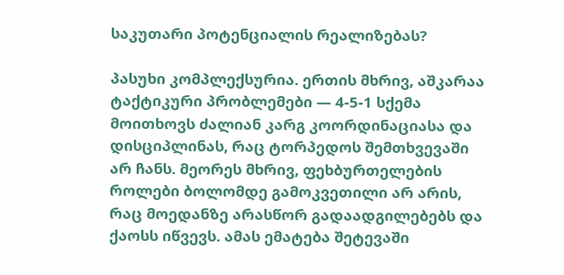საკუთარი პოტენციალის რეალიზებას?

პასუხი კომპლექსურია. ერთის მხრივ, აშკარაა ტაქტიკური პრობლემები — 4-5-1 სქემა მოითხოვს ძალიან კარგ კოორდინაციასა და დისციპლინას, რაც ტორპედოს შემთხვევაში არ ჩანს. მეორეს მხრივ, ფეხბურთელების როლები ბოლომდე გამოკვეთილი არ არის, რაც მოედანზე არასწორ გადაადგილებებს და ქაოსს იწვევს. ამას ემატება შეტევაში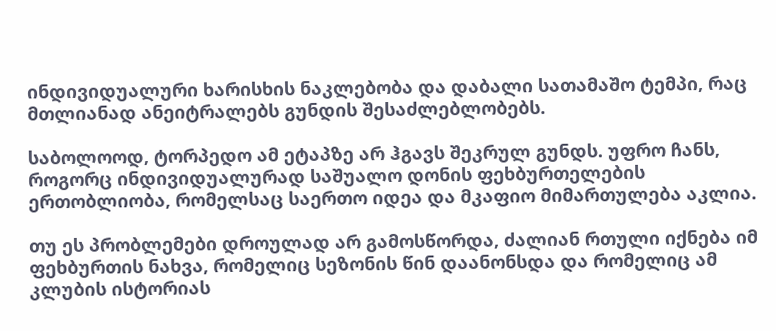ინდივიდუალური ხარისხის ნაკლებობა და დაბალი სათამაშო ტემპი, რაც მთლიანად ანეიტრალებს გუნდის შესაძლებლობებს.

საბოლოოდ, ტორპედო ამ ეტაპზე არ ჰგავს შეკრულ გუნდს. უფრო ჩანს, როგორც ინდივიდუალურად საშუალო დონის ფეხბურთელების ერთობლიობა, რომელსაც საერთო იდეა და მკაფიო მიმართულება აკლია.

თუ ეს პრობლემები დროულად არ გამოსწორდა, ძალიან რთული იქნება იმ ფეხბურთის ნახვა, რომელიც სეზონის წინ დაანონსდა და რომელიც ამ კლუბის ისტორიას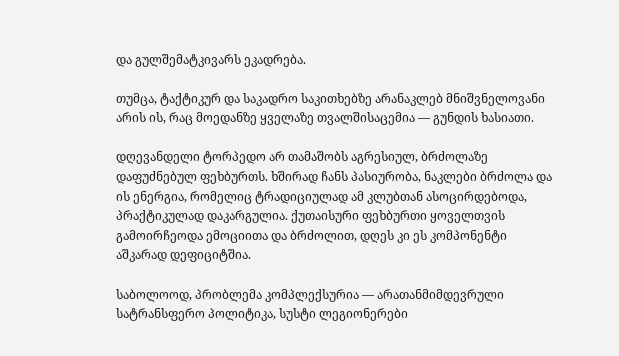და გულშემატკივარს ეკადრება.

თუმცა, ტაქტიკურ და საკადრო საკითხებზე არანაკლებ მნიშვნელოვანი არის ის, რაც მოედანზე ყველაზე თვალშისაცემია — გუნდის ხასიათი.

დღევანდელი ტორპედო არ თამაშობს აგრესიულ, ბრძოლაზე დაფუძნებულ ფეხბურთს. ხშირად ჩანს პასიურობა, ნაკლები ბრძოლა და ის ენერგია, რომელიც ტრადიციულად ამ კლუბთან ასოცირდებოდა, პრაქტიკულად დაკარგულია. ქუთაისური ფეხბურთი ყოველთვის გამოირჩეოდა ემოციითა და ბრძოლით, დღეს კი ეს კომპონენტი აშკარად დეფიციტშია.

საბოლოოდ, პრობლემა კომპლექსურია — არათანმიმდევრული სატრანსფერო პოლიტიკა, სუსტი ლეგიონერები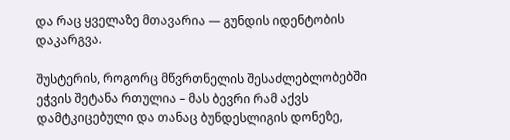და რაც ყველაზე მთავარია — გუნდის იდენტობის დაკარგვა.

შუსტერის, როგორც მწვრთნელის შესაძლებლობებში ეჭვის შეტანა რთულია – მას ბევრი რამ აქვს დამტკიცებული და თანაც ბუნდესლიგის დონეზე,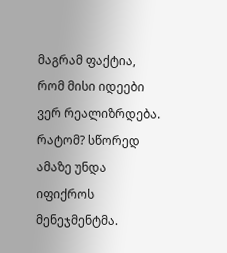მაგრამ ფაქტია, რომ მისი იდეები ვერ რეალიზრდება. რატომ? სწორედ ამაზე უნდა იფიქროს მენეჯმენტმა.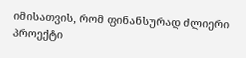იმისათვის, რომ ფინანსურად ძლიერი პროექტი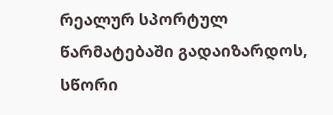რეალურ სპორტულ წარმატებაში გადაიზარდოს, სწორი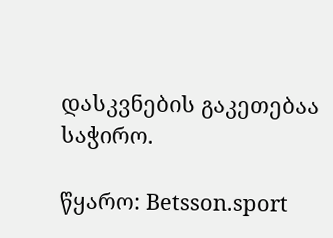დასკვნების გაკეთებაა საჭირო.

წყარო: Betsson.sport